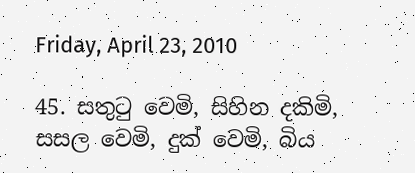Friday, April 23, 2010

45. සතුටු වෙමි, සිහින දකිමි, සසල වෙමි, දුක් වෙමි, බිය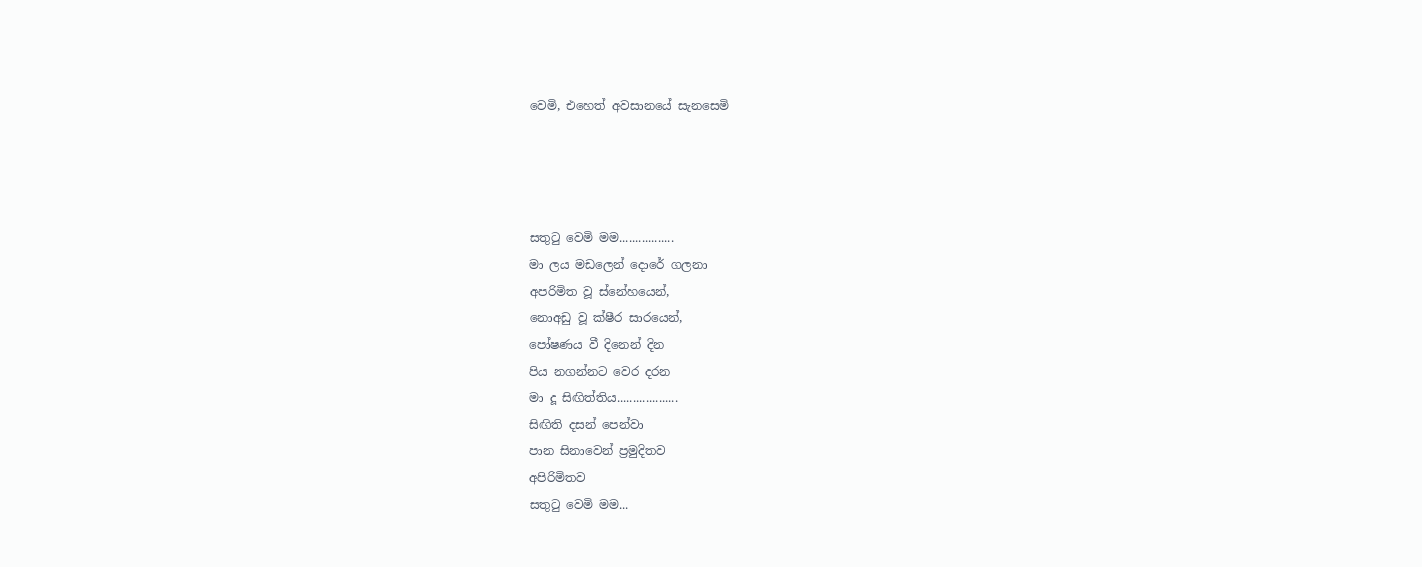වෙමි, එහෙත් අවසානයේ සැනසෙමි




සතුටු වෙමි මම.................
මා ලය මඩලෙන් දොරේ ගලනා
අපරිමිත වූ ස්නේහයෙන්,
නොඅඩු වූ ක්ෂීර සාරයෙන්,
පෝෂණය වී දිනෙන් දින
පිය නගන්නට වෙර දරන
මා දූ සිඟිත්තිය...................
සිඟිති දසන් පෙන්වා
පාන සිනාවෙන් ප්‍රමුදිතව
අපිරිමිතව
සතුටු වෙමි මම...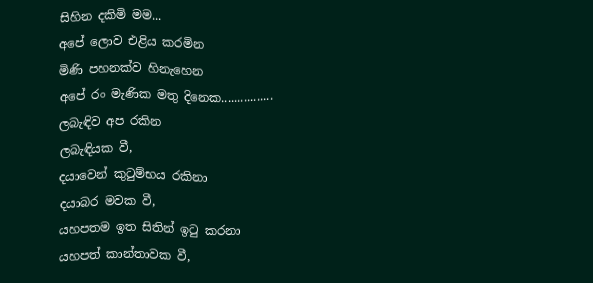සිහින දකිමි මම...
අපේ ලොව එළිය කරමින
මිණි පහනක්ව හිනැහෙන
අපේ රං මැණික මතු දිනෙක................
ලබැඳිව අප රකින
ලබැඳියක වී,
දයාවෙන් කුටුම්භය රකිනා
දයාබර මවක වී,
යහපතම ඉත සිතින් ඉටු කරනා
යහපත් කාන්තාවක වී,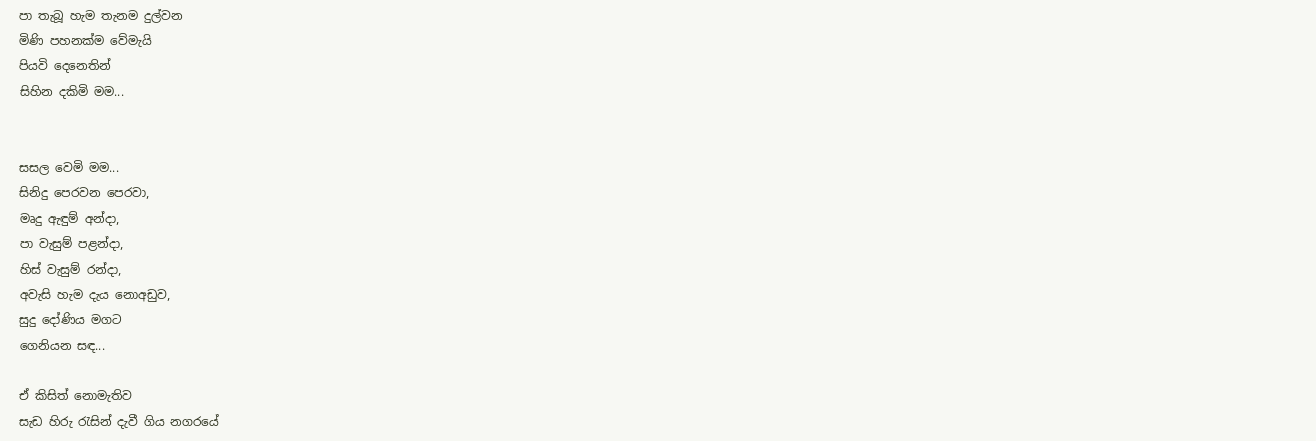පා තැබූ හැම තැනම දුල්වන
මිණි පහනක්ම වේමැයි
පියවි දෙනෙතින්
සිහින දකිමි මම...


සසල වෙමි මම...
සිනිදු පෙරවන පෙරවා,
මෘදු ඇඳුම් අන්දා,
පා වැසුම් පළන්දා,
හිස් වැසුම් රන්දා,
අවැසි හැම දැය නොඅඩුව,
සුදු දෝණිය මගට
ගෙනියන සඳ...

ඒ කිසිත් නොමැතිව
සැඩ හිරු රැසින් දැවී ගිය නගරයේ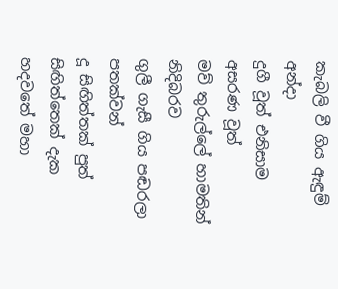කැබලි වී ගිය ඇඳුම් අන්දා
දුගී වූත් එනිසාම අසරණ වූත්
මව් තුරුල්ලේ හාමතින් නිදිබරව
ගුලී ගැසී ගිය පඬරලා පතක්වන්
දූ සිඟිත්තක් පුත් සිඟිත්තෙක් දැක
හදවතේ මහා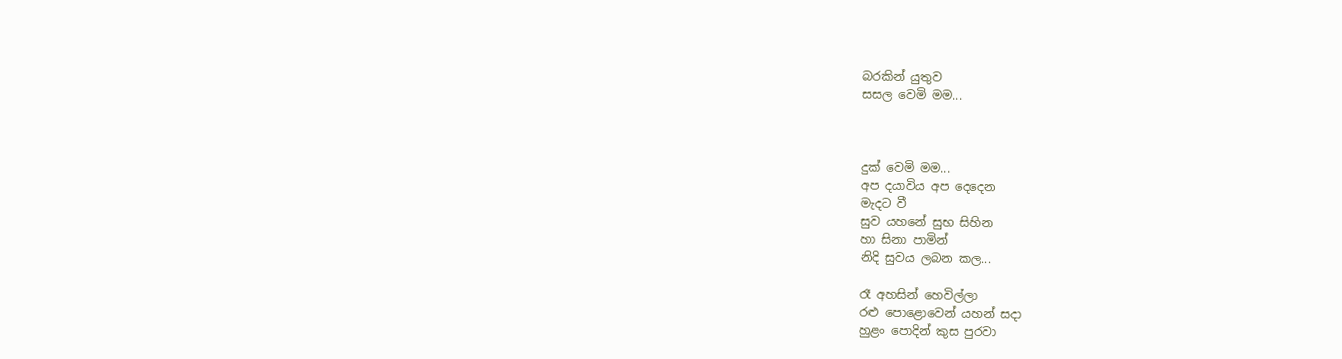බරකින් යුතුව
සසල වෙමි මම...



දුක් වෙමි මම...
අප දයාවිය අප දෙදෙන
මැදට වී
සුව යහනේ සුභ සිහින
හා සිනා පාමින්
නිදි සුවය ලබන කල...

රෑ අහසින් හෙවිල්ලා
රළු පොළොවෙන් යහන් සදා
හුළං පොදින් කුස පුරවා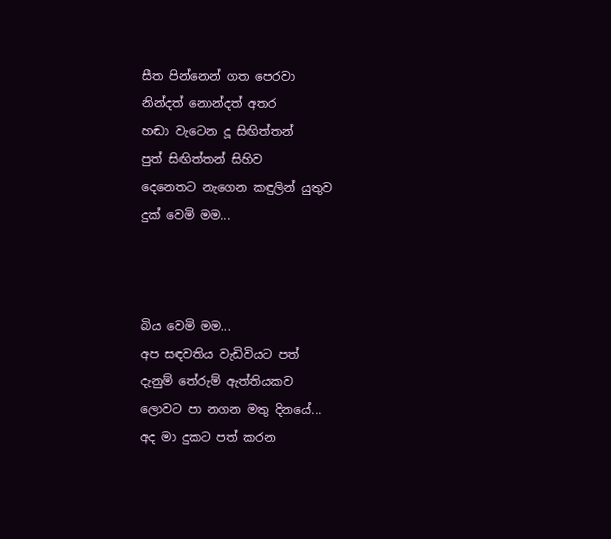සීත පින්නෙන් ගත පෙරවා
නින්දත් නොන්දත් අතර
හඬා වැටෙන දූ සිඟිත්තන්
පුත් සිඟිත්තන් සිහිව
දෙනෙතට නැගෙන කඳුලින් යුතුව
දුක් වෙමි මම...



බිය වෙමි මම...
අප සඳවතිය වැඩිවියට පත්
දැනුම් තේරුම් ඇත්තියකව
ලොවට පා නගන මතු දිනයේ...
අද මා දුකට පත් කරන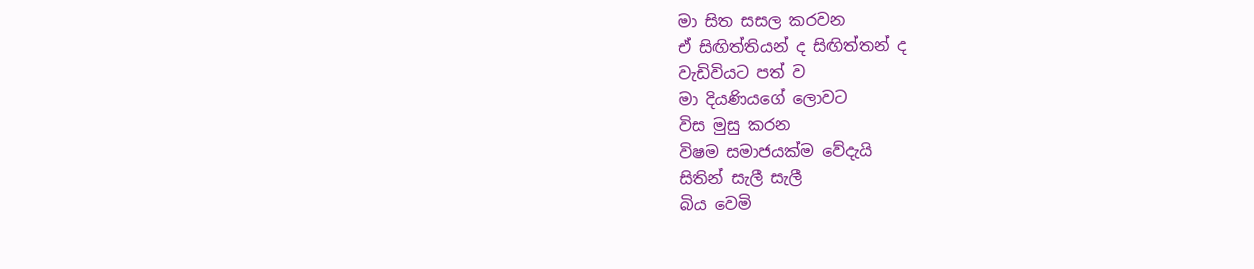මා සිත සසල කරවන
ඒ සිඟිත්තියන් ද සිඟිත්තන් ද
වැඩිවියට පත් ව
මා දියණියගේ ලොවට
විස මුසු කරන
විෂම සමාජයක්ම වේදැයි
සිතින් සැලී සැලී
බිය වෙමි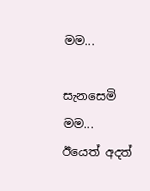මම...

සැනසෙමි මම...
ඊයෙත් අදත්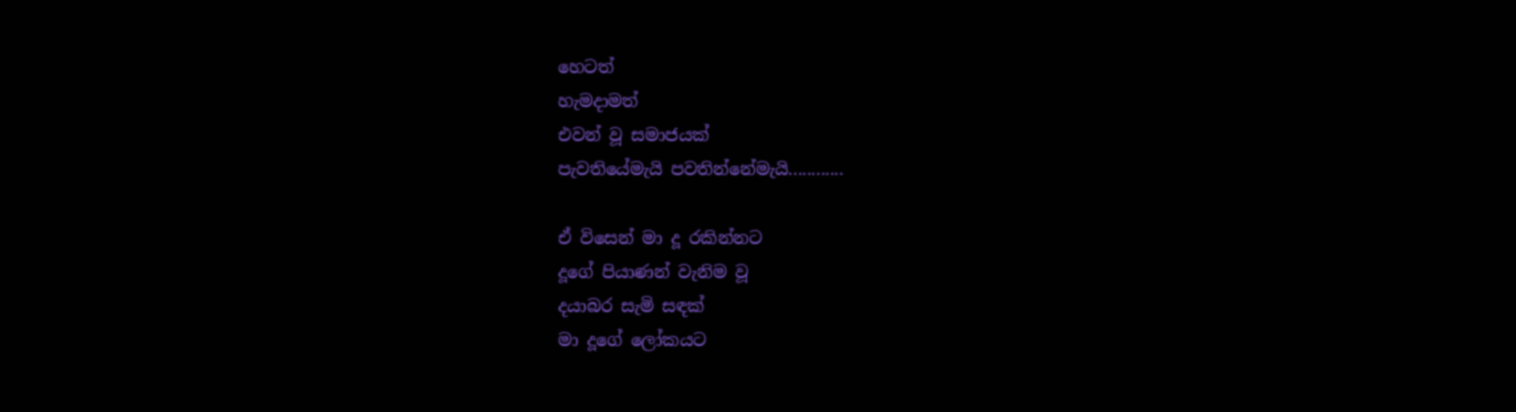හෙටත්
හැමදාමත්
එවන් වූ සමාජයක්
පැවතියේමැයි පවතින්නේමැයි............

ඒ විසෙන් මා දූ රකින්නට
දූගේ පියාණන් වැනිම වූ
දයාබර සැමි සඳක්
මා දූගේ ලෝකයට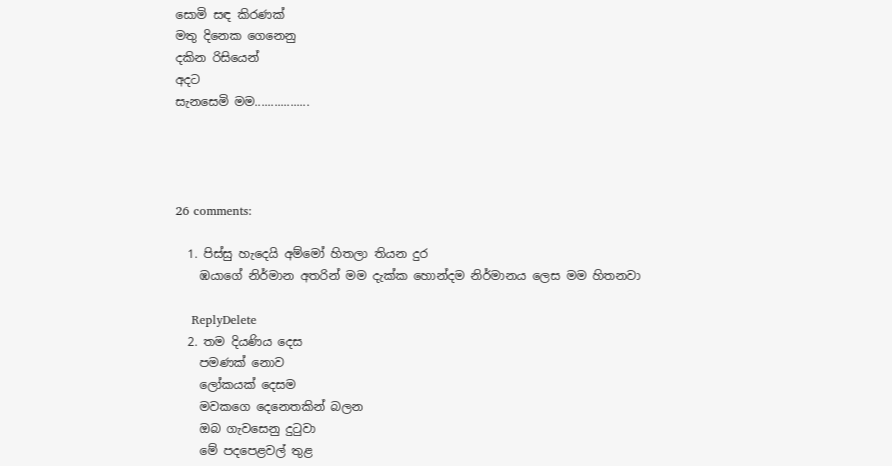සොමි සඳ කිරණක්
මතු දිනෙක ගෙනෙනු
දකින රිසියෙන්
අදට
සැනසෙමි මම.................




26 comments:

  1. පිස්සු හැදෙයි අම්මෝ හිතලා තියන දුර
    ඹයාගේ නිර්මාන අතරින් මම දැක්ක හොන්දම නිර්මානය ලෙස මම හිතනවා

    ReplyDelete
  2. තම දියණිය දෙස
    පමණක් නොව
    ලෝකයක් දෙසම
    මවකගෙ දෙනෙතකින් බලන
    ඔබ ගැවසෙනු දුටුවා
    මේ පදපෙළවල් තුළ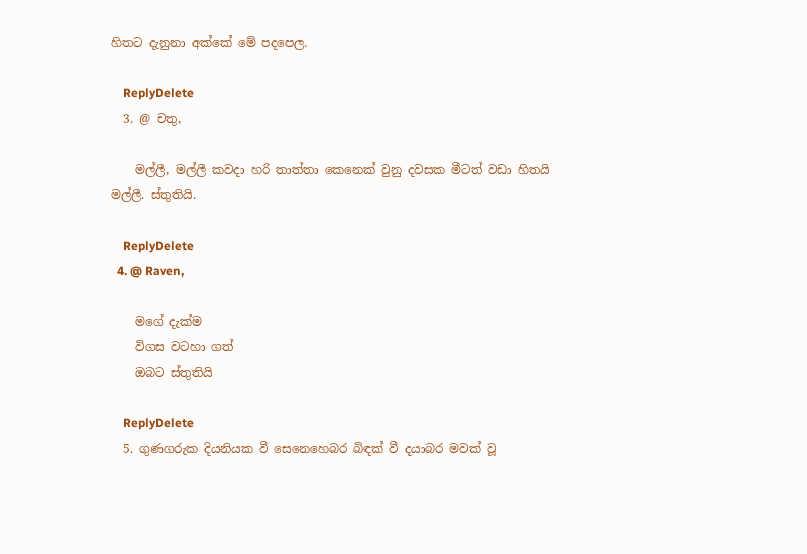හිතට දැනුනා අක්කේ මේ පදපෙල.

    ReplyDelete
  3. @ චතු,

    මල්ලී, මල්ලී කවදා හරි තාත්තා කෙනෙක් වුනු දවසක මීටත් වඩා හිතයි මල්ලී. ස්තුතියි.

    ReplyDelete
  4. @ Raven,

    මගේ දැක්ම
    විගස වටහා ගත්
    ඔබට ස්තුතියි

    ReplyDelete
  5. ගුණගරුක දියනියක වී සෙනෙහෙබර බිඳක් වී දයාබර මවක් වූ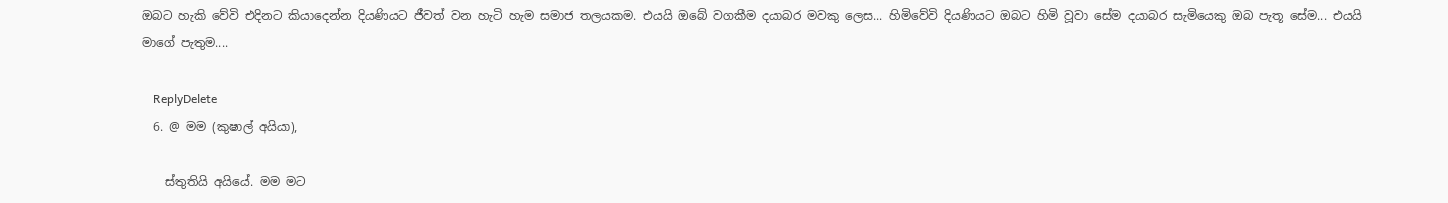ඔබට හැකි වේවි එදිනට කියාදෙන්න දියණියට ජීවත් වන හැටි හැම සමාජ තලයකම. එයයි ඔබේ වගකීම දයාබර මවකු ලෙස... හිමිවේවි දියණියට ඔබට හිමි වූවා සේම දයාබර සැමියෙකු ඔබ පැතූ සේම... එයයි මාගේ පැතුම....

    ReplyDelete
  6. @ මම (කුෂාල් අයියා),

    ස්තුතියි අයියේ. මම මට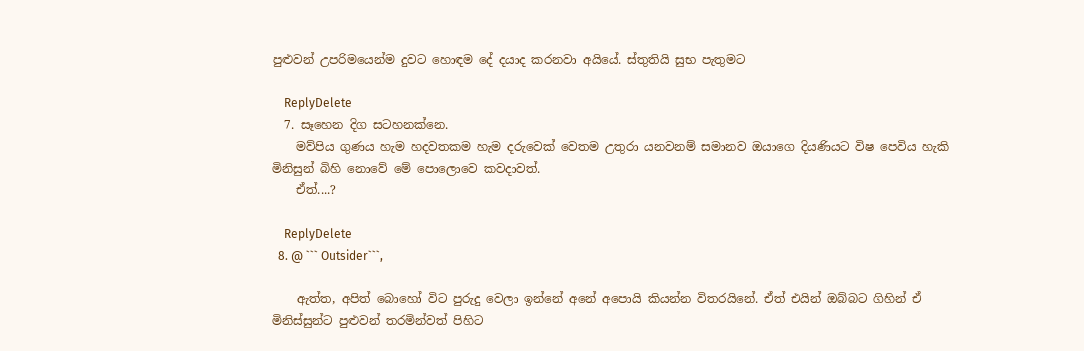පුළුවන් උපරිමයෙන්ම දුවට හොඳම දේ දයාද කරනවා අයියේ. ස්තුතියි සුභ පැතුමට

    ReplyDelete
  7. සෑහෙන දිග සටහනක්නෙ.
    මව්පිය ගුණය හැම හදවතකම හැම දරුවෙක් වෙතම උතුරා යනවනම් සමානව ඔයාගෙ දියණියට විෂ පෙවිය හැකි මිනිසුන් බිහි ‍නොවේ මේ පො‍ලොවෙ කවදාවත්.
    ඒත්....?

    ReplyDelete
  8. @ ``` Outsider```,

    ඇත්ත, අපිත් බොහෝ විට පුරුදු වෙලා ඉන්නේ අනේ අපොයි කියන්න විතරයිනේ. ඒත් එයින් ඔබ්බට ගිහින් ඒ මිනිස්සුන්ට පුළුවන් තරමින්වත් පිහිට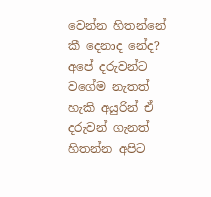වෙන්න හිතන්නේ කී දෙනාද නේද? අපේ දරුවන්ට වගේම නැතත් හැකි අයුරින් ඒ දරුවන් ගැනත් හිතන්න අපිට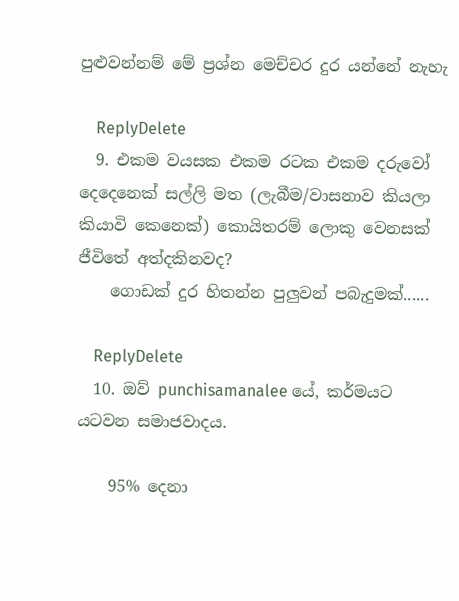පුළුවන්නම් මේ ප්‍රශ්න මෙච්චර දුර යන්නේ නැහැ

    ReplyDelete
  9. එකම වයසක එකම රටක එකම දරුවෝ දෙදෙනෙක් සල්ලි මත (ලැබීම/වාසනාව කියලා කියාවි කෙනෙක්) කොයිතරම් ලොකු වෙනසක් ජීවිතේ අත්දකිනවද?
    ගොඩක් දුර හිතන්න පුලුවන් පබැදුමක්......

    ReplyDelete
  10. ඔව් punchisamanalee යේ, කර්මයට යටවන සමාජවාදය.

    95% දෙනා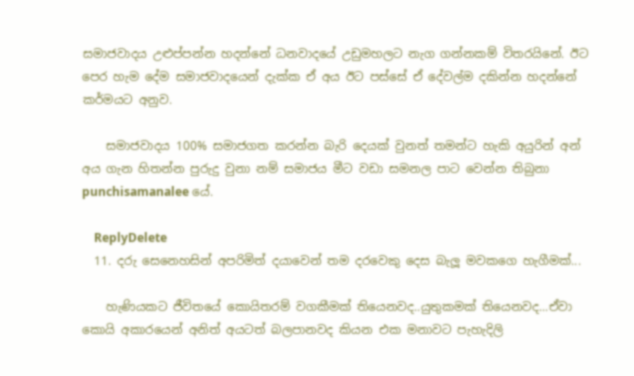සමාජවාදය උළුප්පන්න හදන්නේ ධනවාදයේ උඩුමහලට නැග ගන්නකම් විතරයිනේ. ඊට පෙර හැම දේම සමාජවාදයෙන් දැක්ක ඒ අය ඊට පස්සේ ඒ දේවල්ම දකින්න හදන්නේ කර්මයට අනුව.

    සමාජවාදය 100% සමාජගත කරන්න බැරි දෙයක් වුනත් තමන්ට හැකි අයුරින් අන් අය ගැන හිතන්න පුරුදු වුනා නම් සමාජය මීට වඩා සමනල පාට වෙන්න තිබුනා punchisamanalee යේ.

    ReplyDelete
  11. දරු සෙනෙහසින් අපරිමිත් දයාවෙන් තම දරවෙකු දෙස බැලූ මවකගෙ හැගීමක්...

    හැණියකට ජීවිතයේ කොයිතරම් වගකීමක් තියෙනවද..යුතුකමක් තියෙනවද...ඒවා කොයි අකාරයෙන් අනිත් අයටත් බලපානවද කියන එක මනාවට පැහැදිලි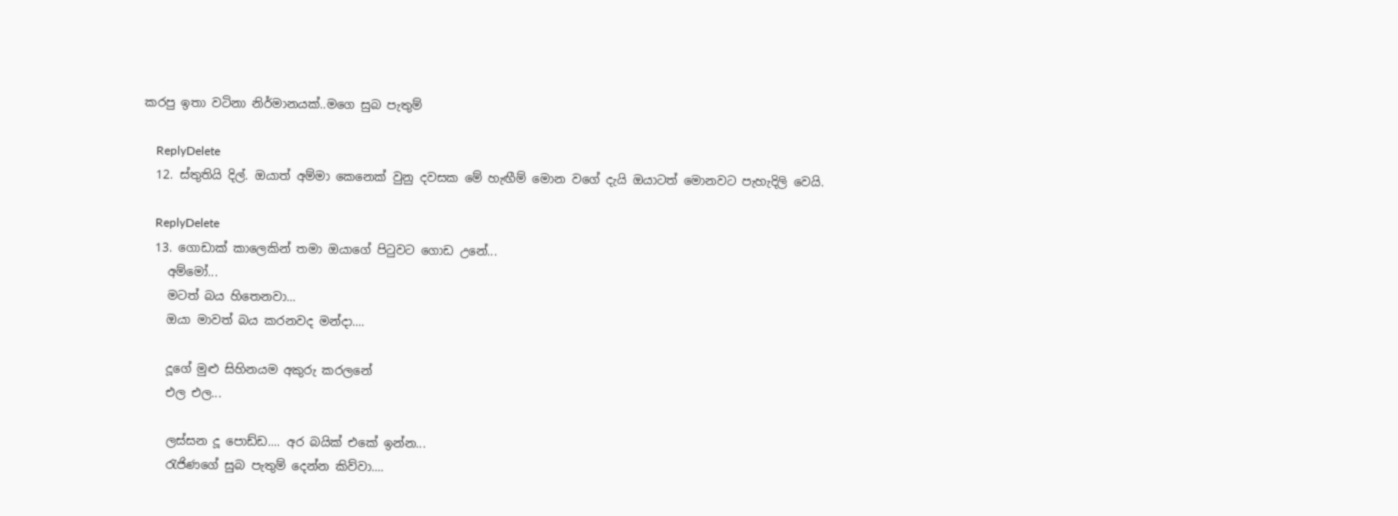කරපු ඉතා වටිනා නිර්මානයක්..මගෙ සුබ පැතුම්

    ReplyDelete
  12. ස්තුතියි දිල්. ඔයාත් අම්මා කෙනෙක් වුනු දවසක මේ හැඟීම් මොන වගේ දැයි ඔයාටත් මොනවට පැහැදිලි වෙයි.

    ReplyDelete
  13. ගොඩාක් කාලෙකින් තමා ඔයාගේ පිටුවට ගොඩ උනේ...
    අම්මෝ...
    මටත් බය හිතෙනවා...
    ඔයා මාවත් බය කරනවද මන්දා....

    දූගේ මුළු සිහිනයම අකුරු කරලනේ
    එල එල...

    ලස්සන දූ පොඩ්ඩ.... අර බයික් එකේ ඉන්න...
    රැජිණගේ සුබ පැතුම් දෙන්න කිව්වා....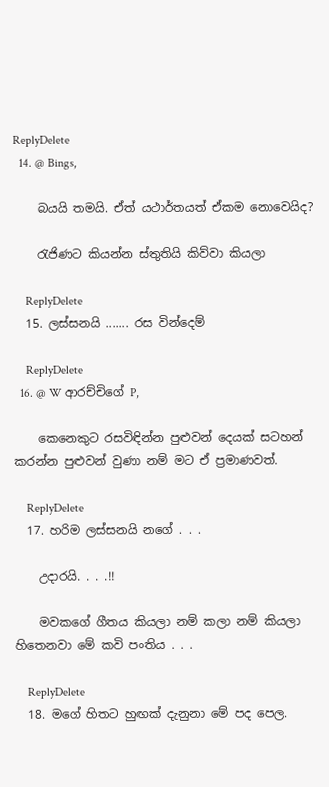ReplyDelete
  14. @ Bings,

    බයයි තමයි. ඒත් යථාර්තයත් ඒකම නොවෙයිද?

    රැජිණට කියන්න ස්තුතියි කිව්වා කියලා

    ReplyDelete
  15. ලස්සනයි ....... රස වින්දෙම්

    ReplyDelete
  16. @ W ආරච්චිගේ P,

    කෙනෙකුට රසවිඳින්න පුළුවන් දෙයක් සටහන් කරන්න පුළුවන් වුණා නම් මට ඒ ප්‍රමාණවත්.

    ReplyDelete
  17. හරිම ලස්සනයි නගේ . . .

    උදාරයි. . . .!!

    මවකගේ ගීතය කියලා නම් කලා නම් කියලා හිතෙනවා මේ කවි පංතිය . . .

    ReplyDelete
  18. මගේ හිතට හුඟක් දැනුනා මේ පද පෙල.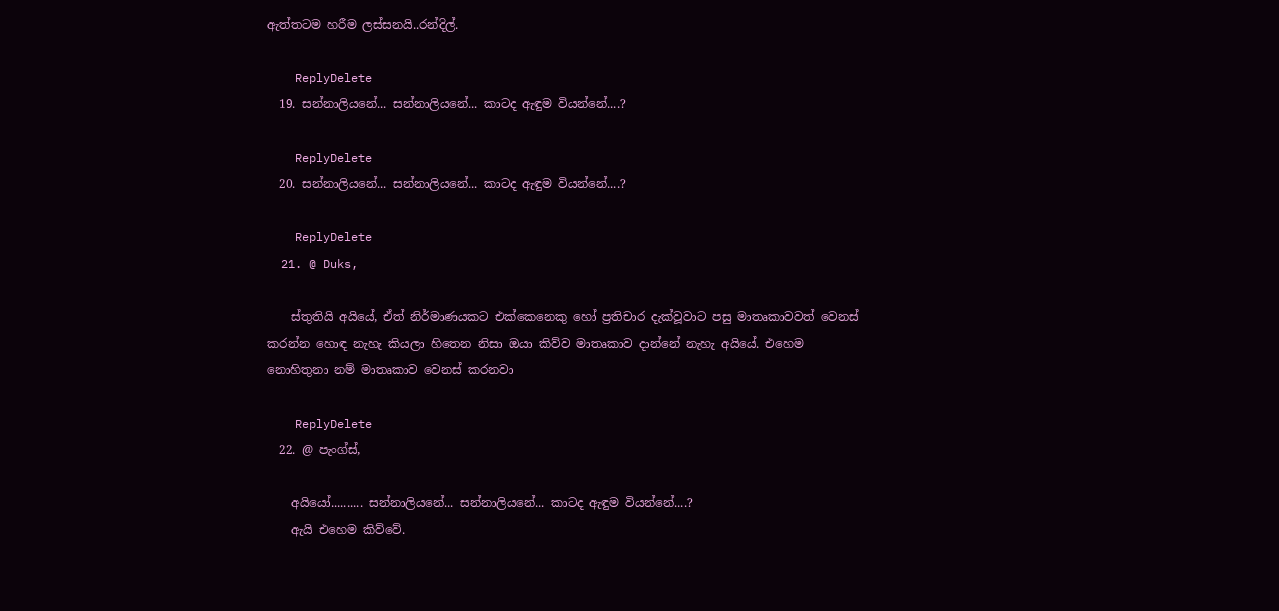ඇත්තටම හරීම ලස්සනයි..රන්දිල්.

    ReplyDelete
  19. සන්නාලියනේ... සන්නාලියනේ... කාටද ඇඳුම වියන්නේ....?

    ReplyDelete
  20. සන්නාලියනේ... සන්නාලියනේ... කාටද ඇඳුම වියන්නේ....?

    ReplyDelete
  21. @ Duks,

    ස්තුතියි අයියේ, ඒත් නිර්මාණයකට එක්කෙනෙකු හෝ ප්‍රතිචාර දැක්වූවාට පසු මාතෘකාවවත් වෙනස් කරන්න හොඳ නැහැ කියලා හිතෙන නිසා ඔයා කිව්ව මාතෘකාව දාන්නේ නැහැ අයියේ. එහෙම නොහිතුනා නම් මාතෘකාව වෙනස් කරනවා

    ReplyDelete
  22. @ පැංග්ස්,

    අයියෝ.......... සන්නාලියනේ... සන්නාලියනේ... කාටද ඇඳුම වියන්නේ....?
    ඇයි එහෙම කිව්වේ.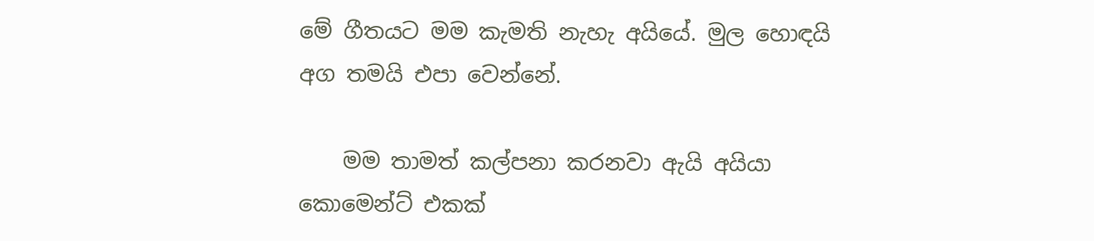මේ ගීතයට මම කැමති නැහැ අයියේ. මුල හොඳයි අග තමයි එපා වෙන්නේ.

    මම තාමත් කල්පනා කරනවා ඇයි අයියා කොමෙන්ට් එකක්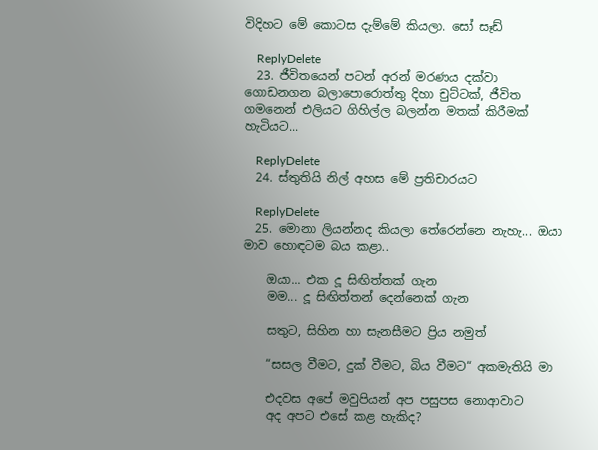විදිහට මේ කොටස දැම්මේ කියලා. සෝ සෑඩ්

    ReplyDelete
  23. ජීවිතයෙන් පටන් අරන් මරණය දක්වා ගොඩනගන බලාපොරොත්තු දිහා චුට්ටක්, ජීවිත ගමනෙන් එලියට ගිහිල්ල බලන්න මතක් කිරීමක් හැටියට...

    ReplyDelete
  24. ස්තුතියි නිල් අහස මේ ප්‍රතිචාරයට

    ReplyDelete
  25. මොනා ලියන්නද කියලා තේරෙන්නෙ නැහැ... ඔයා මාව හොඳටම බය කළා..

    ඔයා... එක දූ සිඟිත්තක් ගැන
    මම... දූ සිඟිත්තන් දෙන්නෙක් ගැන

    සතුට, සිහින හා සැනසීමට ප්‍රිය නමුත්

    “සසල වීමට, දුක් වීමට, බිය වීමට“ අකමැතියි මා

    එදවස අපේ මවුපියන් අප පසුපස නොආවාට
    අද අපට එසේ කළ හැකිද?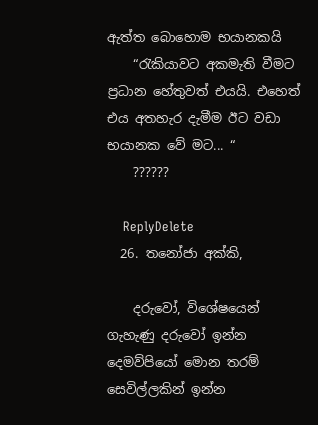ඇත්ත බොහොම භයානකයි
    “රැකියාවට අකමැති වීමට ප්‍රධාන හේතුවත් එයයි. එහෙත් එය අතහැර දැමීම ඊට වඩා භයානක වේ මට... “
    ??????

    ReplyDelete
  26. තනෝජා අක්කි,

    දරුවෝ, විශේෂයෙන් ගැහැණු දරුවෝ ඉන්න දෙමව්පියෝ මොන තරම් සෙවිල්ලකින් ඉන්න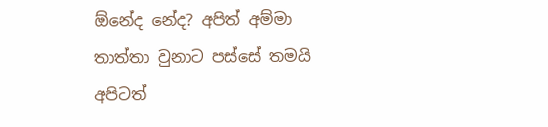ඕනේද නේද? අපිත් අම්මා තාත්තා වුනාට පස්සේ තමයි අපිටත්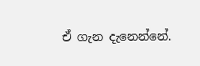ඒ ‍ගැන දැනෙන්නේ.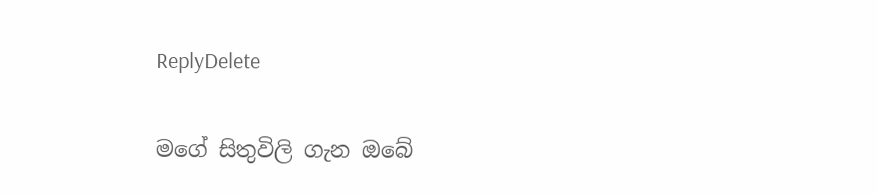ReplyDelete

මගේ සිතුවිලි ගැන ඔබේ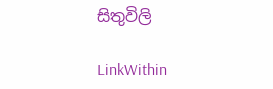සිතුවිලි

LinkWithin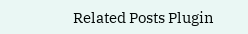Related Posts Plugin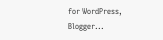for WordPress, Blogger...